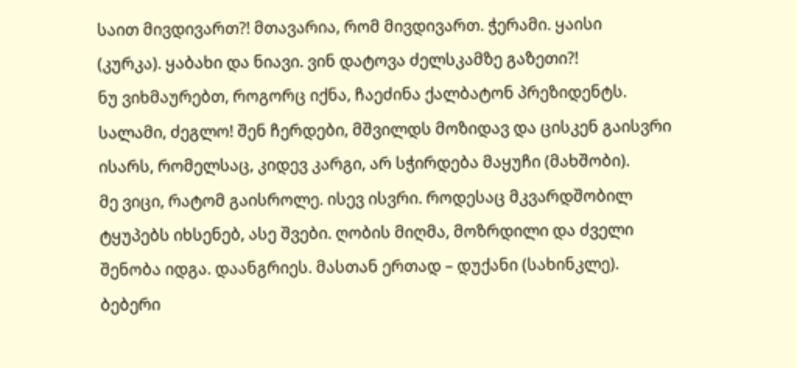საით მივდივართ?! მთავარია, რომ მივდივართ. ჭერამი. ყაისი
(კურკა). ყაბახი და ნიავი. ვინ დატოვა ძელსკამზე გაზეთი?!
ნუ ვიხმაურებთ, როგორც იქნა, ჩაეძინა ქალბატონ პრეზიდენტს.
სალამი, ძეგლო! შენ ჩერდები, მშვილდს მოზიდავ და ცისკენ გაისვრი
ისარს, რომელსაც, კიდევ კარგი, არ სჭირდება მაყუჩი (მახშობი).
მე ვიცი, რატომ გაისროლე. ისევ ისვრი. როდესაც მკვარდშობილ
ტყუპებს იხსენებ, ასე შვები. ღობის მიღმა, მოზრდილი და ძველი
შენობა იდგა. დაანგრიეს. მასთან ერთად – დუქანი (სახინკლე).
ბებერი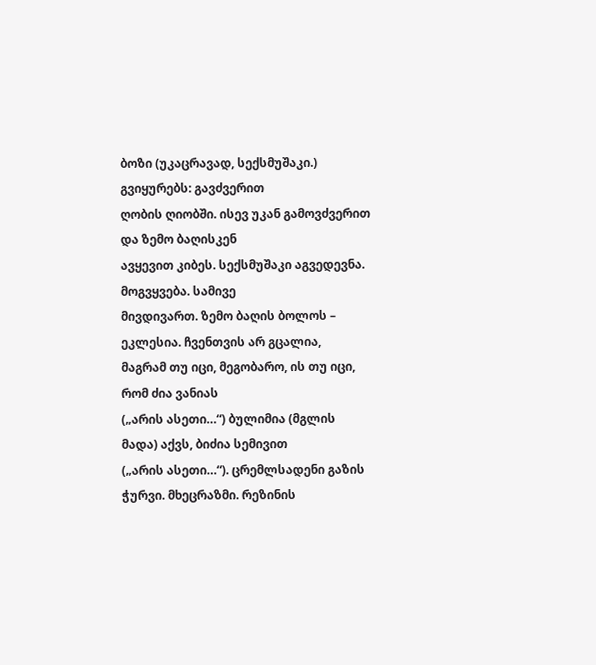ბოზი (უკაცრავად, სექსმუშაკი.) გვიყურებს: გავძვერით
ღობის ღიობში. ისევ უკან გამოვძვერით და ზემო ბაღისკენ
ავყევით კიბეს. სექსმუშაკი აგვედევნა. მოგვყვება. სამივე
მივდივართ. ზემო ბაღის ბოლოს – ეკლესია. ჩვენთვის არ გცალია,
მაგრამ თუ იცი, მეგობარო, ის თუ იცი, რომ ძია ვანიას
(„არის ასეთი…“) ბულიმია (მგლის მადა) აქვს, ბიძია სემივით
(„არის ასეთი…“). ცრემლსადენი გაზის ჭურვი. მხეცრაზმი. რეზინის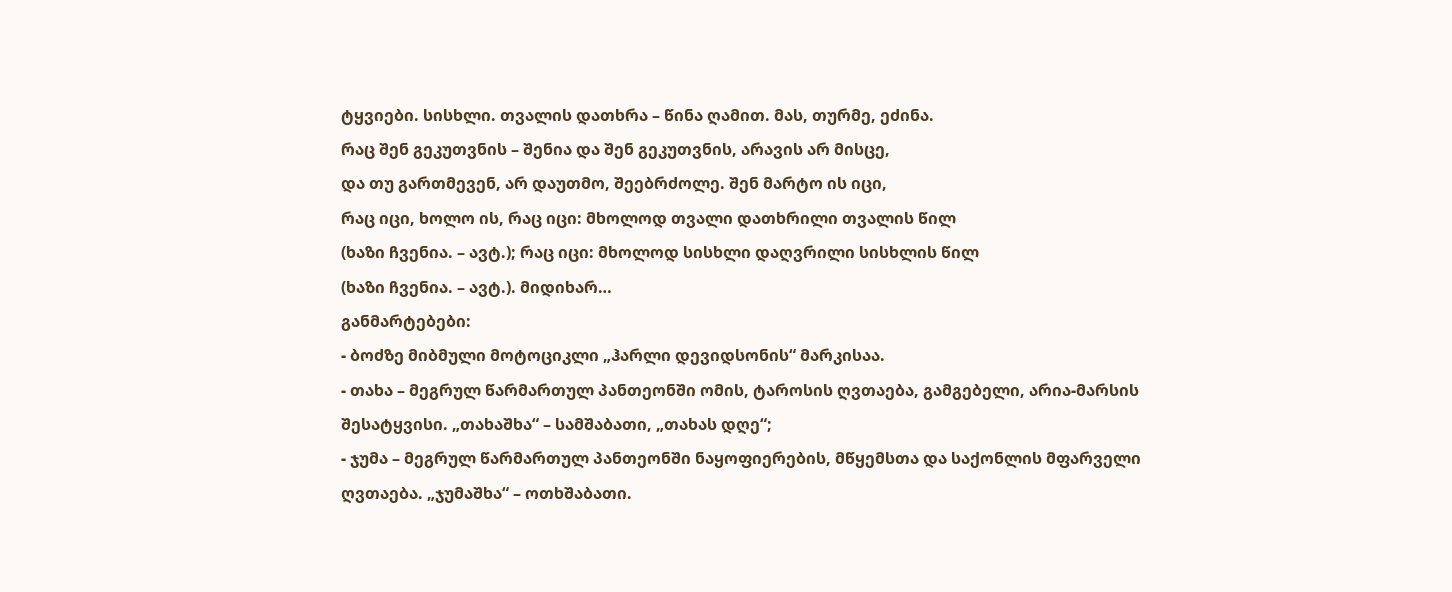ტყვიები. სისხლი. თვალის დათხრა – წინა ღამით. მას, თურმე, ეძინა.
რაც შენ გეკუთვნის – შენია და შენ გეკუთვნის, არავის არ მისცე,
და თუ გართმევენ, არ დაუთმო, შეებრძოლე. შენ მარტო ის იცი,
რაც იცი, ხოლო ის, რაც იცი: მხოლოდ თვალი დათხრილი თვალის წილ
(ხაზი ჩვენია. – ავტ.); რაც იცი: მხოლოდ სისხლი დაღვრილი სისხლის წილ
(ხაზი ჩვენია. – ავტ.). მიდიხარ…
განმარტებები:
- ბოძზე მიბმული მოტოციკლი „ჰარლი დევიდსონის“ მარკისაა.
- თახა – მეგრულ წარმართულ პანთეონში ომის, ტაროსის ღვთაება, გამგებელი, არია-მარსის შესატყვისი. „თახაშხა“ – სამშაბათი, „თახას დღე“;
- ჯუმა – მეგრულ წარმართულ პანთეონში ნაყოფიერების, მწყემსთა და საქონლის მფარველი ღვთაება. „ჯუმაშხა“ – ოთხშაბათი.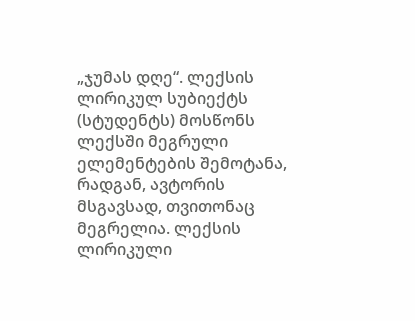„ჯუმას დღე“. ლექსის ლირიკულ სუბიექტს (სტუდენტს) მოსწონს ლექსში მეგრული ელემენტების შემოტანა, რადგან, ავტორის მსგავსად, თვითონაც მეგრელია. ლექსის ლირიკული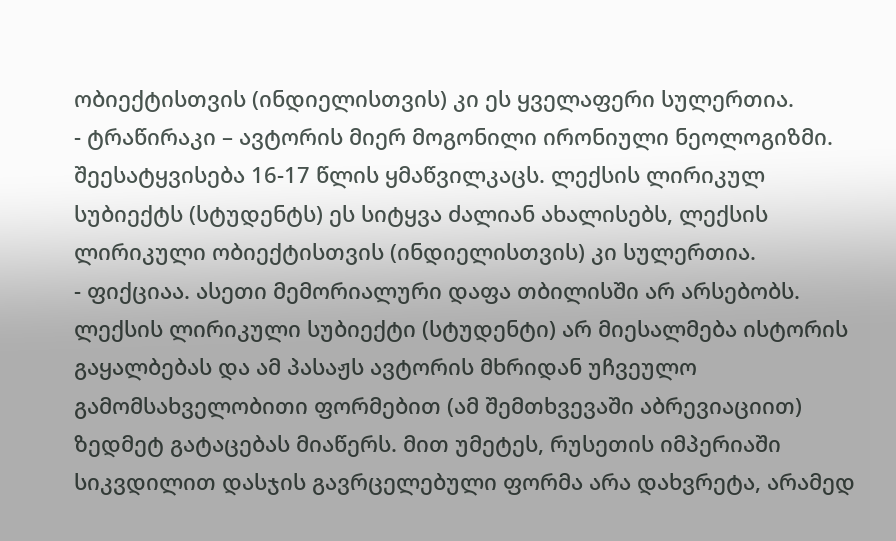ობიექტისთვის (ინდიელისთვის) კი ეს ყველაფერი სულერთია.
- ტრაწირაკი – ავტორის მიერ მოგონილი ირონიული ნეოლოგიზმი. შეესატყვისება 16-17 წლის ყმაწვილკაცს. ლექსის ლირიკულ სუბიექტს (სტუდენტს) ეს სიტყვა ძალიან ახალისებს, ლექსის ლირიკული ობიექტისთვის (ინდიელისთვის) კი სულერთია.
- ფიქციაა. ასეთი მემორიალური დაფა თბილისში არ არსებობს. ლექსის ლირიკული სუბიექტი (სტუდენტი) არ მიესალმება ისტორის გაყალბებას და ამ პასაჟს ავტორის მხრიდან უჩვეულო გამომსახველობითი ფორმებით (ამ შემთხვევაში აბრევიაციით) ზედმეტ გატაცებას მიაწერს. მით უმეტეს, რუსეთის იმპერიაში სიკვდილით დასჯის გავრცელებული ფორმა არა დახვრეტა, არამედ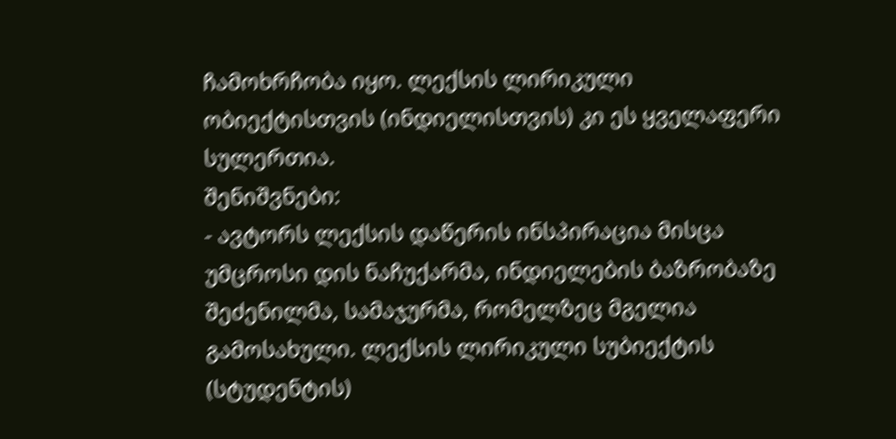ჩამოხრჩობა იყო. ლექსის ლირიკული ობიექტისთვის (ინდიელისთვის) კი ეს ყველაფერი სულერთია.
შენიშვნები:
- ავტორს ლექსის დაწერის ინსპირაცია მისცა უმცროსი დის ნაჩუქარმა, ინდიელების ბაზრობაზე შეძენილმა, სამაჯურმა, რომელზეც მგელია გამოსახული. ლექსის ლირიკული სუბიექტის (სტუდენტის)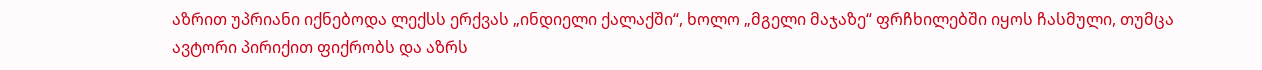აზრით უპრიანი იქნებოდა ლექსს ერქვას „ინდიელი ქალაქში“, ხოლო „მგელი მაჯაზე“ ფრჩხილებში იყოს ჩასმული, თუმცა ავტორი პირიქით ფიქრობს და აზრს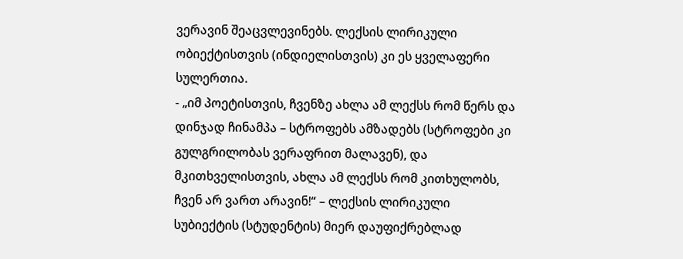ვერავინ შეაცვლევინებს. ლექსის ლირიკული ობიექტისთვის (ინდიელისთვის) კი ეს ყველაფერი სულერთია.
- „იმ პოეტისთვის, ჩვენზე ახლა ამ ლექსს რომ წერს და დინჯად ჩინამპა – სტროფებს ამზადებს (სტროფები კი გულგრილობას ვერაფრით მალავენ), და მკითხველისთვის, ახლა ამ ლექსს რომ კითხულობს, ჩვენ არ ვართ არავინ!“ – ლექსის ლირიკული სუბიექტის (სტუდენტის) მიერ დაუფიქრებლად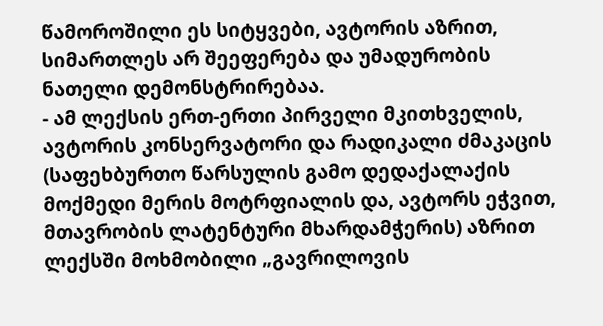წამოროშილი ეს სიტყვები, ავტორის აზრით, სიმართლეს არ შეეფერება და უმადურობის ნათელი დემონსტრირებაა.
- ამ ლექსის ერთ-ერთი პირველი მკითხველის, ავტორის კონსერვატორი და რადიკალი ძმაკაცის (საფეხბურთო წარსულის გამო დედაქალაქის მოქმედი მერის მოტრფიალის და, ავტორს ეჭვით, მთავრობის ლატენტური მხარდამჭერის) აზრით ლექსში მოხმობილი „გავრილოვის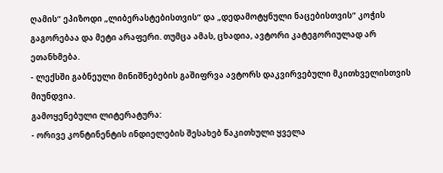ღამის“ ეპიზოდი „ლიბერასტებისთვის“ და „დედამოტყნული ნაცებისთვის“ კოჭის გაგორებაა და მეტი არაფერი. თუმცა ამას, ცხადია, ავტორი კატეგორიულად არ ეთანხმება.
- ლექსში გაბნეული მინიშნებების გაშიფრვა ავტორს დაკვირვებული მკითხველისთვის მიუნდვია.
გამოყენებული ლიტერატურა:
- ორივე კონტინენტის ინდიელების შესახებ წაკითხული ყველა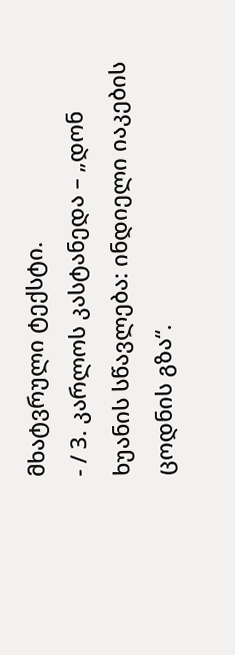მხატვრული ტექსტი.
- / 3. კარლოს კასტანედა – „დონ ხუანის სწავლება: ინდიელი იაკების ცოდნის გზა“.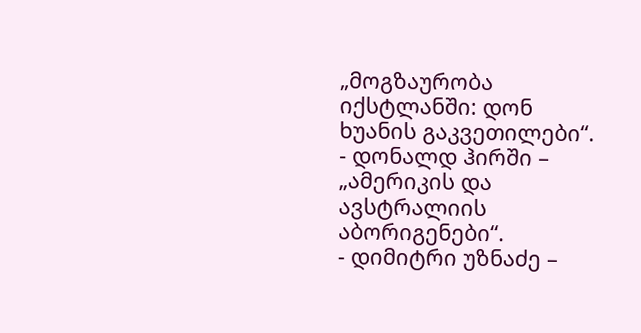„მოგზაურობა იქსტლანში: დონ ხუანის გაკვეთილები“.
- დონალდ ჰირში – „ამერიკის და ავსტრალიის აბორიგენები“.
- დიმიტრი უზნაძე –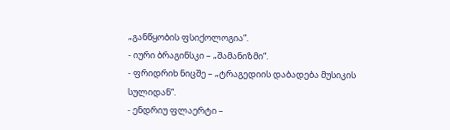„განწყობის ფსიქოლოგია“.
- იური ბრაგინსკი – „შამანიზმი“.
- ფრიდრიხ ნიცშე – „ტრაგედიის დაბადება მუსიკის სულიდან“.
- ენდრიუ ფლაერტი –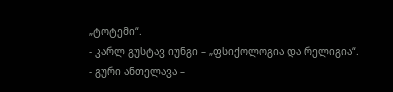„ტოტემი“.
- კარლ გუსტავ იუნგი – „ფსიქოლოგია და რელიგია“.
- გური ანთელავა –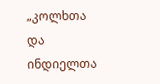„კოლხთა და ინდიელთა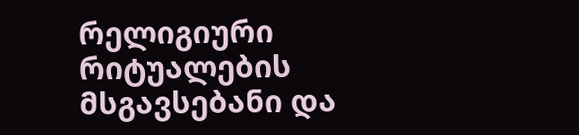რელიგიური რიტუალების მსგავსებანი და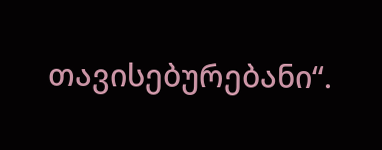თავისებურებანი“.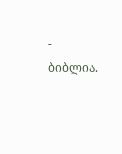- ბიბლია.